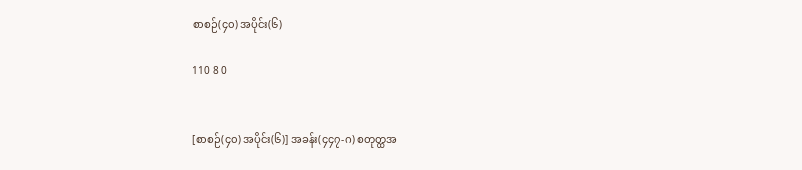စာစဉ်(၄၀) အပိုင်း(၆)

110 8 0


[စာစဉ်(၄၀) အပိုင်း(၆)] အခန်း(၄၄၇-ဂ) စတုတ္ထအ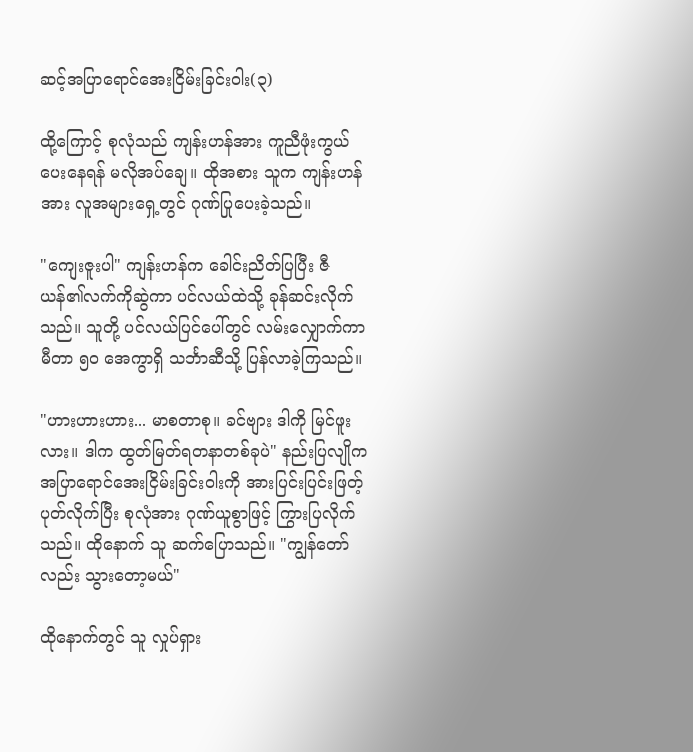ဆင့်အပြာရောင်အေးငြိမ်းခြင်းဝါး(၃)

ထို့ကြောင့် စုလုံသည် ကျန်းဟန်အား ကူညီဖုံးကွယ်ပေးနေရန် မလိုအပ်ချေ။ ထိုအစား သူက ကျန်းဟန်အား လူအများရှေ့တွင် ဂုဏ်ပြုပေးခဲ့သည်။

"ကျေးဇူးပါ" ကျန်းဟန်က ခေါင်းညိတ်ပြပြီး ဇီယန်၏လက်ကိုဆွဲကာ ပင်လယ်ထဲသို့ ခုန်ဆင်းလိုက်သည်။ သူတို့ ပင်လယ်ပြင်ပေါ်တွင် လမ်းလျှောက်ကာ မီတာ ၅၀ အေကွာရှိ သင်္ဘာဆီသို့ ပြန်လာခဲ့ကြသည်။

"ဟားဟားဟား... မာစတာစု။ ခင်ဗျား ဒါကို မြင်ဖူးလား။ ဒါက ထွတ်မြတ်ရတနာတစ်ခုပဲ" နည်းပြလျိုက အပြာရောင်အေးငြိမ်းခြင်းဝါးကို အားပြင်းပြင်းဖြတ့် ပုတ်လိုက်ပြီး စုလုံအား ဂုဏ်ယူစွာဖြင့် ကြွားပြလိုက်သည်။ ထိုနောက် သူ ဆက်ပြောသည်။ "ကျွန်တော်လည်း သွားတော့မယ်"

ထိုနောက်တွင် သူ လှုပ်ရှား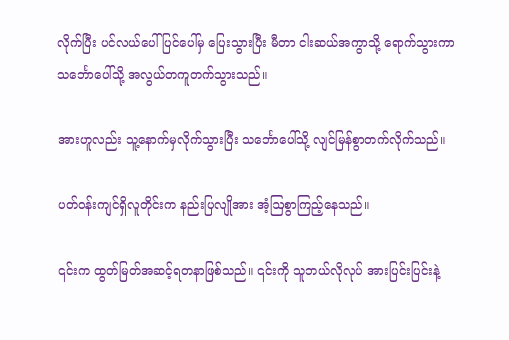လိုက်ပြီး ပင်လယ်ပေါ်ပြင်ပေါ်မှ ပြေးသွားပြီး မီတာ ငါးဆယ်အကွာသို့ ရောက်သွားကာ သင်္ဘောပေါ်သို့ အလွယ်တကူတက်သွားသည်။

အားဟူလည်း သူ့နောက်မှလိုက်သွားပြီး သင်္ဘောပေါ်သို့ လျင်မြန်စွာတက်လိုက်သည်။

ပတ်ဝန်းကျင်ရှိလူတိုင်းက နည်းပြလျိုအား အံ့ဩစွာကြည့်နေသည်။

၎င်းက ထွတ်မြတ်အဆင့်ရတနာဖြစ်သည်။ ၎င်းကို သူဘယ်လိုလုပ် အားပြင်းပြင်းနဲ့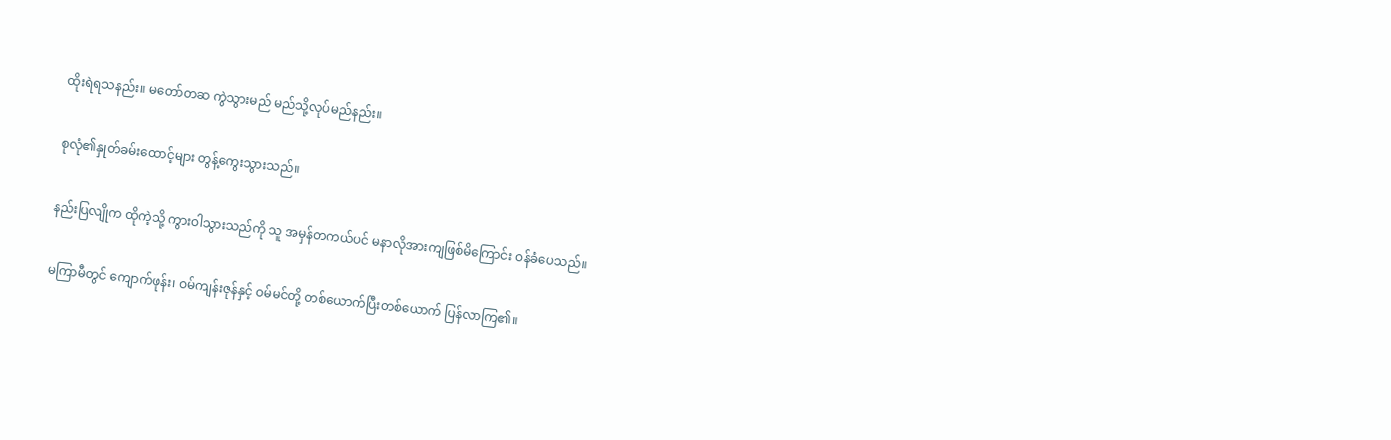ထိုးရဲရသနည်း။ မတော်တဆ ကွဲသွားမည် မည်သို့လုပ်မည်နည်း။

စုလုံ၏နှုတ်ခမ်းထောင့်များ တွန့်ကွေးသွားသည်။

နည်းပြလျိုက ထိုကဲ့သို့ ကွားဝါသွားသည်ကို သူ အမှန်တကယ်ပင် မနာလိုအားကျဖြစ်မိကြောင်း ဝန်ခံပေသည်။

မကြာမီတွင် ကျောက်ဖုန်း၊ ဝမ်ကျန်းဇုန်နှင့် ဝမ်မင်တို့ တစ်ယောက်ပြီးတစ်ယောက် ပြန်လာကြ၏။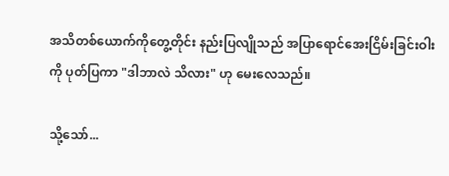အသိတစ်ယောက်ကိုတွေ့တိုင်း နည်းပြလျိုသည် အပြာရောင်အေးငြိမ်းခြင်းဝါးကို ပုတ်ပြကာ "ဒါဘာလဲ သိလား" ဟု မေးလေသည်။

သို့သော်...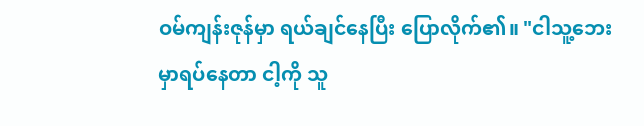ဝမ်ကျန်းဇုန်မှာ ရယ်ချင်နေပြီး ပြောလိုက်၏။ "ငါသူ့ဘေးမှာရပ်နေတာ ငါ့ကို သူ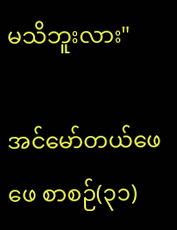မသိဘူးလား"

အင်မော်တယ်ဖေဖေ စာစဉ်(၃၁)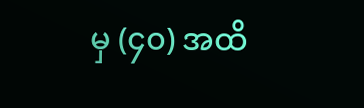မှ (၄၀) အထိ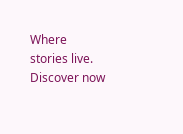Where stories live. Discover now